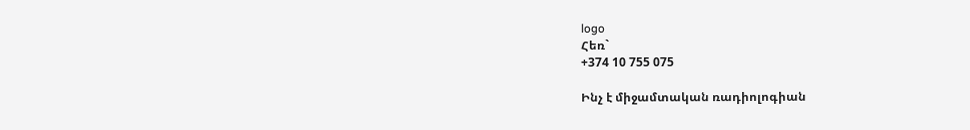logo
Հեռ`
+374 10 755 075

Ինչ է միջամտական ռադիոլոգիան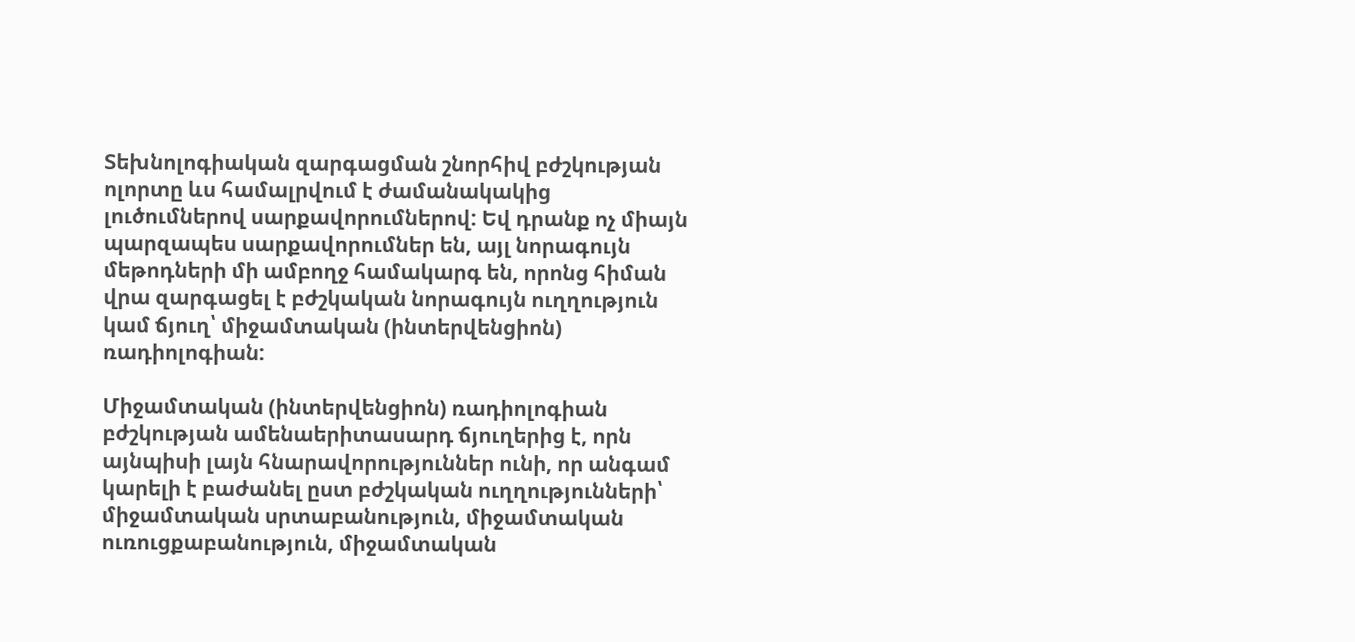Տեխնոլոգիական զարգացման շնորհիվ բժշկության ոլորտը ևս համալրվում է ժամանակակից լուծումներով սարքավորումներով: Եվ դրանք ոչ միայն պարզապես սարքավորումներ են, այլ նորագույն մեթոդների մի ամբողջ համակարգ են, որոնց հիման վրա զարգացել է բժշկական նորագույն ուղղություն կամ ճյուղ՝ միջամտական (ինտերվենցիոն) ռադիոլոգիան:

Միջամտական (ինտերվենցիոն) ռադիոլոգիան բժշկության ամենաերիտասարդ ճյուղերից է, որն այնպիսի լայն հնարավորություններ ունի, որ անգամ կարելի է բաժանել ըստ բժշկական ուղղությունների՝ միջամտական սրտաբանություն, միջամտական ուռուցքաբանություն, միջամտական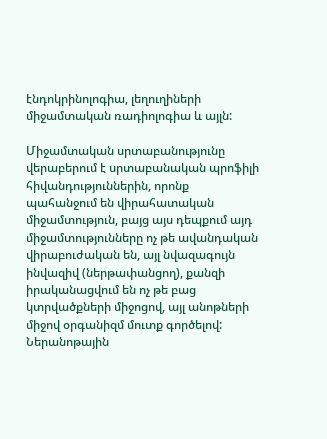էնդոկրինոլոգիա, լեղուղիների միջամտական ռադիոլոգիա և այլն:

Միջամտական սրտաբանությունը վերաբերում է սրտաբանական պրոֆիլի հիվանդություններին, որոնք պահանջում են վիրահատական միջամտություն, բայց այս դեպքում այդ միջամտությունները ոչ թե ավանդական վիրաբուժական են, այլ նվազագույն ինվազիվ (ներթափանցող), քանզի իրականացվում են ոչ թե բաց կտրվածքների միջոցով, այլ անոթների միջով օրգանիզմ մուտք գործելով: Ներանոթային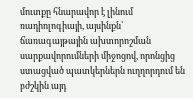մուտքը հնարավոր է լինում ռադիոլոգիայի, այսինքն՝ ճառագայթային ախտորոշման սարքավորումների միջոցով, որոնցից ստացված պատկերներն ուղղորդում են բժշկին այդ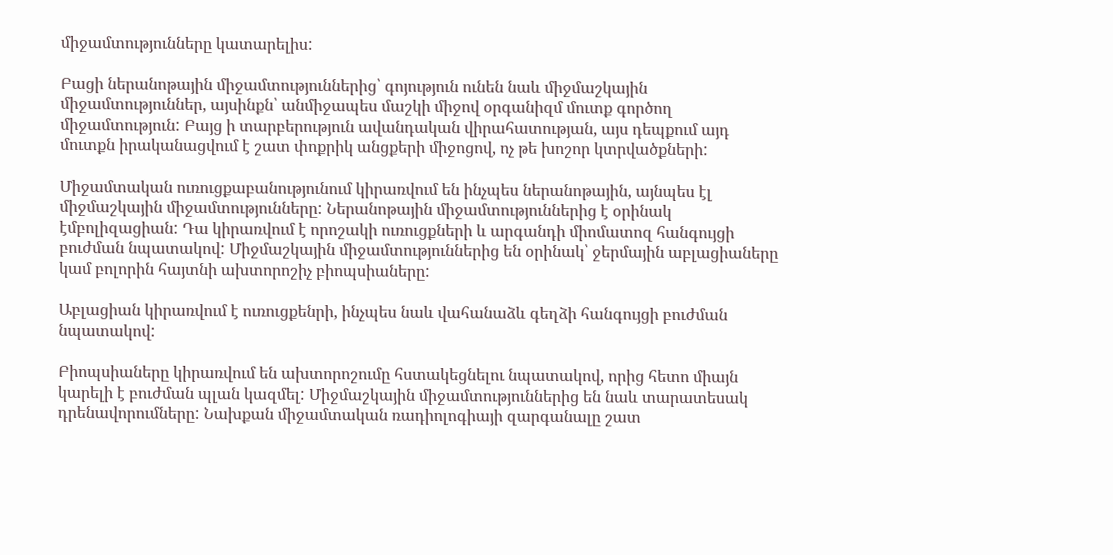միջամտությունները կատարելիս:

Բացի ներանոթային միջամտություններից՝ գոյություն ունեն նաև միջմաշկային միջամտություններ, այսինքն՝ անմիջապես մաշկի միջով օրգանիզմ մուտք գործող միջամտություն: Բայց ի տարբերություն ավանդական վիրահատության, այս դեպքում այդ մուտքն իրականացվում է շատ փոքրիկ անցքերի միջոցով, ոչ թե խոշոր կտրվածքների:

Միջամտական ուռուցքաբանությունում կիրառվում են ինչպես ներանոթային, այնպես էլ միջմաշկային միջամտությունները: Ներանոթային միջամտություններից է օրինակ էմբոլիզացիան: Դա կիրառվում է որոշակի ուռուցքների և արգանդի միոմատոզ հանգույցի բուժման նպատակով: Միջմաշկային միջամտություններից են օրինակ՝ ջերմային աբլացիաները կամ բոլորին հայտնի ախտորոշիչ բիոպսիաները:

Աբլացիան կիրառվում է ուռուցքենրի, ինչպես նաև վահանաձև գեղձի հանգույցի բուժման նպատակով:

Բիոպսիաները կիրառվում են ախտորոշումը հստակեցնելու նպատակով, որից հետո միայն կարելի է բուժման պլան կազմել: Միջմաշկային միջամտություններից են նաև տարատեսակ դրենավորումները: Նախքան միջամտական ռադիոլոգիայի զարգանալը շատ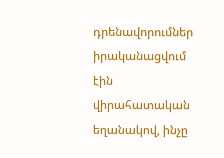դրենավորումներ իրականացվում էին վիրահատական եղանակով, ինչը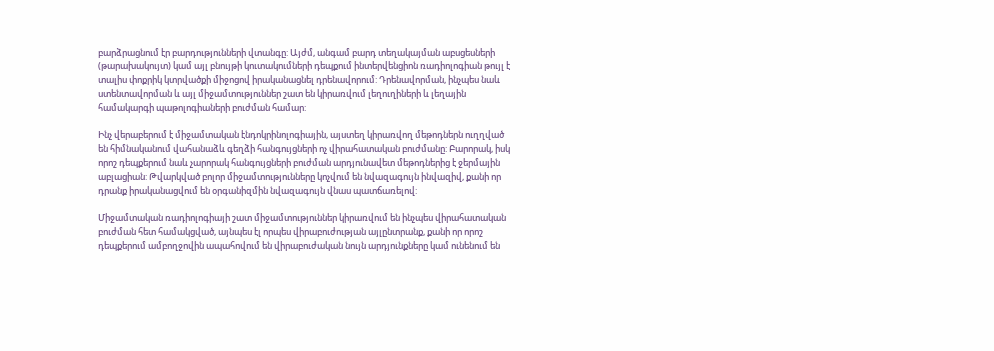բարձրացնում էր բարդությունների վտանգը: Այժմ, անգամ բարդ տեղակայման աբսցեսների (թարախակույտ) կամ այլ բնույթի կուտակումների դեպքում ինտերվենցիոն ռադիոլոգիան թույլ է տալիս փոքրիկ կտրվածքի միջոցով իրականացնել դրենավորում: Դրենավորման, ինչպես նաև ստենտավորման և այլ միջամտություններ շատ են կիրառվում լեղուղիների և լեղային համակարգի պաթոլոգիաների բուժման համար:

Ինչ վերաբերում է միջամտական էնդոկրինոլոգիային, այստեղ կիրառվող մեթոդներն ուղղված են հիմնականում վահանաձև գեղձի հանգույցների ոչ վիրահատական բուժմանը: Բարորակ, իսկ որոշ դեպքերում նաև չարորակ հանգույցների բուժման արդյունավետ մեթոդներից է ջերմային աբլացիան: Թվարկված բոլոր միջամտությունները կոչվում են նվազագույն ինվազիվ, քանի որ դրանք իրականացվում են օրգանիզմին նվազագույն վնաս պատճառելով:

Միջամտական ռադիոլոգիայի շատ միջամտություններ կիրառվում են ինչպես վիրահատական բուժման հետ համակցված, այնպես էլ որպես վիրաբուժության այլընտրանք, քանի որ որոշ դեպքերում ամբողջովին ապահովում են վիրաբուժական նույն արդյունքները կամ ունենում են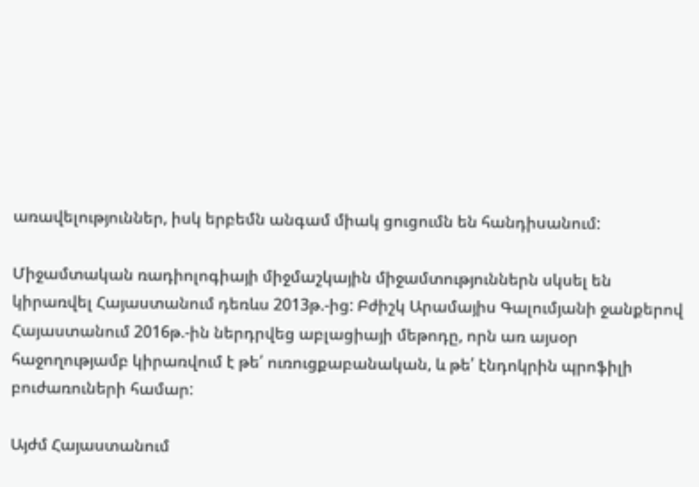առավելություններ, իսկ երբեմն անգամ միակ ցուցումն են հանդիսանում:

Միջամտական ռադիոլոգիայի միջմաշկային միջամտություններն սկսել են կիրառվել Հայաստանում դեռևս 2013թ.-ից: Բժիշկ Արամայիս Գալումյանի ջանքերով Հայաստանում 2016թ.-ին ներդրվեց աբլացիայի մեթոդը, որն առ այսօր հաջողությամբ կիրառվում է թե՛ ուռուցքաբանական, և թե՛ էնդոկրին պրոֆիլի բուժառուների համար:

Այժմ Հայաստանում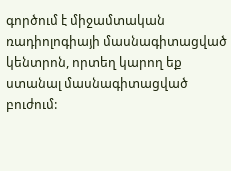գործում է միջամտական ռադիոլոգիայի մասնագիտացված կենտրոն, որտեղ կարող եք ստանալ մասնագիտացված բուժում: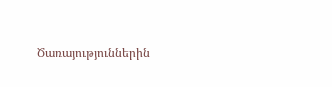Ծառայություններին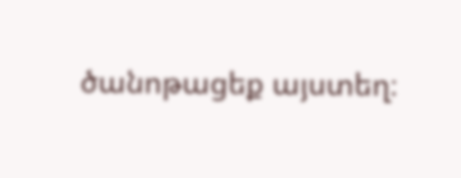ծանոթացեք այստեղ։